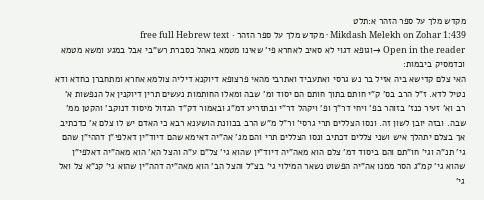מקדש מלך על ספר הזהר א:תלט
Mikdash Melekh on Zohar 1:439 · מקדש מלך על ספר הזהר · free full Hebrew text
Open in the reader →וגופא דגוי לא סאיב לאחרא פי' שאינו מטמא באהל כסברת רש"בי אבל במגע ומשא מטמא וכדמסיק ביבמות:
האי צלם קדישא ביה אזיל בר נש גרסי ואתעביד ואתרבי מהאי פרצופא דיוקנא דיליה צולמא אחרא ומתחברן כחדא ודא נטיל לדא. ז"ל הרב בס' ק"י חותם בתוך חותם הם יסוד ומ' שבה ומאלו החותמות נעשים תרין דיוקנין אל הנפשות א' רב וא' זעיר כנז' בזוהר בפ' ויחי דר"ך ופ' ויקהל דר"י ובתזריע דמ"ג ובאמור דק"ד הגדול מיסוד דנוקב' והקטן ממ' שבה. ובזה יובן לשון זה. ונסו הצללים תרי גרסי' ור"ל מ"ש הרב בכוונת הושענא רבא כי האדם יש לו צלם א' כדכתיב אך בצלם יתהלך איש ושני צללים דכתיב ונסו הצללים תרי והם מג' אה"יה דאימא שהם דיוד"ין דאלפי"ן דההי"ן שהם גי' תנ"ה וגי' חו"תם והם ביסוד דמ' צלם הוא מאה"יה דיוד"ין שהוא גי' צל"ם ע"ה והצל הא' הוא מאה"יה דאלפי"ן שהוא גי' קמ"ג הסר ממנו אה"יה הפשוט נשאר המילוי גי' בצ"ל והצל הב' הוא מאה"יה דהה"ין שהוא גי' קנ"א צל ואל גי'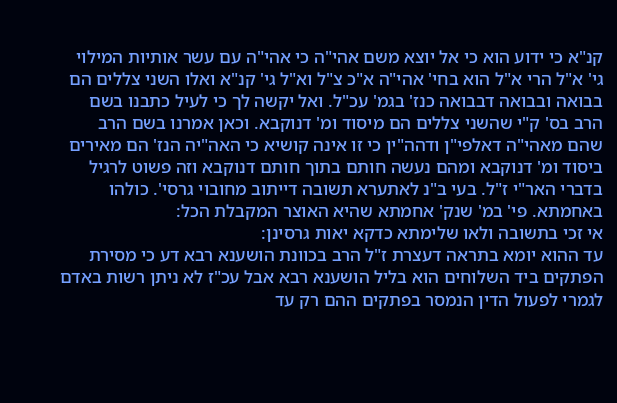קנ"א כי ידוע הוא כי אל יוצא משם אהי"ה כי אהי"ה עם עשר אותיות המילוי גי' א"ל הרי א"ל הוא בחי' אהי"ה א"כ צ"ל וא"ל גי' קנ"א ואלו השני צללים הם בבואה ובבואה דבבואה כנז' בגמ' עכ"ל. ואל יקשה לך כי לעיל כתבנו בשם הרב בס' ק"י שהשני צללים הם מיסוד ומ' דנוקבא. וכאן אמרנו בשם הרב שהם מאהי"ה דאלפי"ן ודהה"ין כי זו אינה קושיא כי האה"יה הנז' הם מאירים ביסוד ומ' דנוקבא ומהם נעשה חותם בתוך חותם דנוקבא וזה פשוט לרגיל בדברי האר"י ז"ל. בעי ב"נ לאתערא תשובה דייתוב מחובוי גרסי'. כולהו באחמתא. פי' במ' שנק' אחמתא שהיא האוצר המקבלת הכל:
אי זכי בתשובה ולאו שלימתא כדקא יאות גרסינן:
עד ההוא יומא בתראה דעצרת ז"ל הרב בכוונת הושענא רבא דע כי מסירת הפתקים ביד השלוחים הוא בליל הושענא רבא אבל עכ"ז לא ניתן רשות באדם לגמרי לפעול הדין הנמסר בפתקים ההם רק עד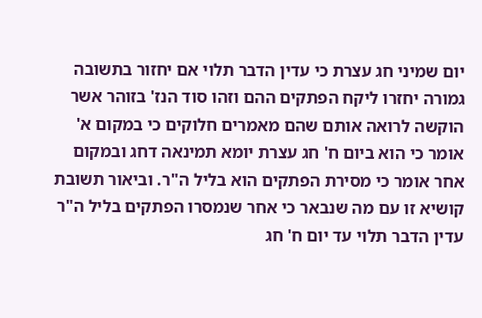יום שמיני חג עצרת כי עדין הדבר תלוי אם יחזור בתשובה גמורה יחזרו ליקח הפתקים ההם וזהו סוד הנז' בזוהר אשר הוקשה לרואה אותם שהם מאמרים חלוקים כי במקום א' אומר כי הוא ביום ח' חג עצרת יומא תמינאה דחג ובמקום אחר אומר כי מסירת הפתקים הוא בליל ה"ר. וביאור תשובת קושיא זו עם מה שנבאר כי אחר שנמסרו הפתקים בליל ה"ר עדין הדבר תלוי עד יום ח' חג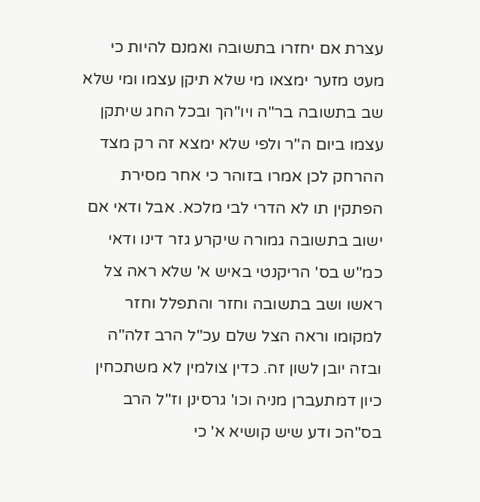עצרת אם יחזרו בתשובה ואמנם להיות כי מעט מזער ימצאו מי שלא תיקן עצמו ומי שלא שב בתשובה בר"ה ויו"הך ובכל החג שיתקן עצמו ביום ה"ר ולפי שלא ימצא זה רק מצד ההרחק לכן אמרו בזוהר כי אחר מסירת הפתקין תו לא הדרי לבי מלכא. אבל ודאי אם ישוב בתשובה גמורה שיקרע גזר דינו ודאי כמ"ש בס' הריקנטי באיש א' שלא ראה צל ראשו ושב בתשובה וחזר והתפלל וחזר למקומו וראה הצל שלם עכ"ל הרב זלה"ה ובזה יובן לשון זה. כדין צולמין לא משתכחין כיון דמתעברן מניה וכו' גרסינן וז"ל הרב בס"הכ ודע שיש קושיא א' כי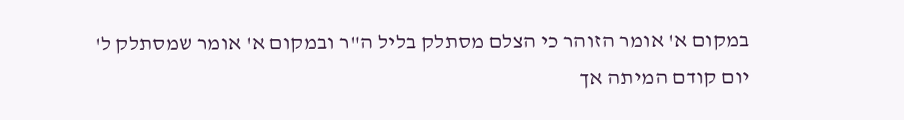במקום א' אומר הזוהר כי הצלם מסתלק בליל ה"ר ובמקום א' אומר שמסתלק ל' יום קודם המיתה אך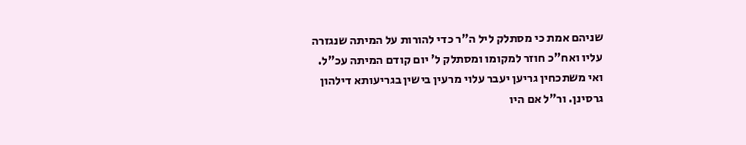שניהם אמת כי מסתלק ליל ה"ר כדי להורות על המיתה שנגזרה עליו ואח"כ חוזר למקומו ומסתלק ל' יום קודם המיתה עכ"ל. ואי משתכחין גריען יעבר עלוי מרעין בישין בגריעותא דילהון גרסינן. ור"ל אם היו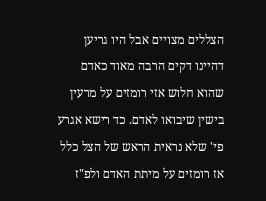הצללים מצויים אבל היו גריען דהיינו דקים הרבה מאוד כאדם שהוא חלוש אזי רומזים על מרעין בישין שיבואו לאדם. כד רישא אגרע פי' שלא נראית הראש של הצל כלל אז רומזים על מיתת האדם ולפ"ז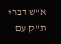א"ש דברי ת"ק עם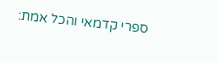ספרי קדמאי והכל אמת: